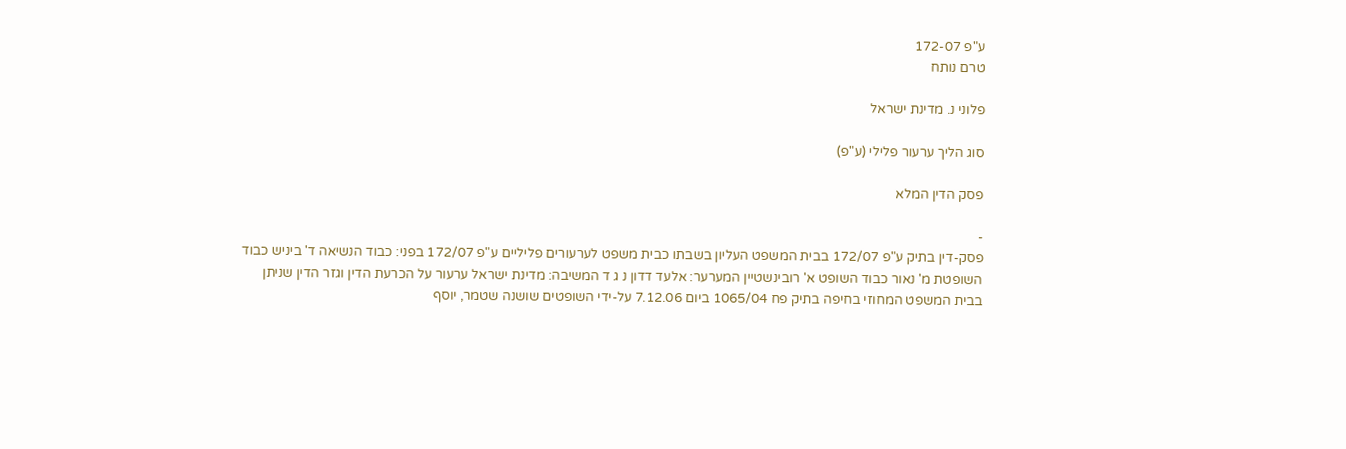ע"פ 172-07
טרם נותח

פלוני נ. מדינת ישראל

סוג הליך ערעור פלילי (ע"פ)

פסק הדין המלא

-
פסק-דין בתיק ע"פ 172/07 בבית המשפט העליון בשבתו כבית משפט לערעורים פליליים ע"פ 172/07 בפני: כבוד הנשיאה ד' ביניש כבוד השופטת מ' נאור כבוד השופט א' רובינשטיין המערער: אלעד דדון נ ג ד המשיבה: מדינת ישראל ערעור על הכרעת הדין וגזר הדין שניתן בבית המשפט המחוזי בחיפה בתיק פח 1065/04 ביום 7.12.06 על-ידי השופטים שושנה שטמר, יוסף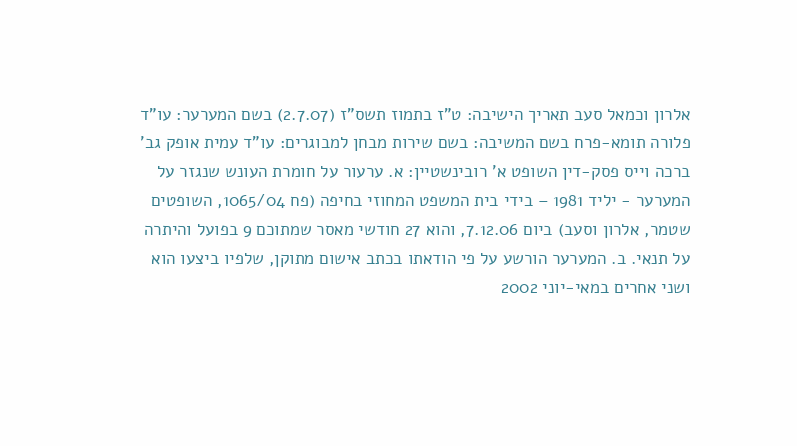אלרון וכמאל סעב תאריך הישיבה: ט"ז בתמוז תשס"ז (2.7.07) בשם המערער: עו"ד פלורה תומא-פרח בשם המשיבה: בשם שירות מבחן למבוגרים: עו"ד עמית אופק גב' ברכה וייס פסק-דין השופט א' רובינשטיין: א. ערעור על חומרת העונש שנגזר על המערער - יליד 1981 – בידי בית המשפט המחוזי בחיפה (פח 1065/04, השופטים שטמר, אלרון וסעב) ביום 7.12.06, והוא 27 חודשי מאסר שמתוכם 9 בפועל והיתרה על תנאי. ב. המערער הורשע על פי הודאתו בכתב אישום מתוקן, שלפיו ביצעו הוא ושני אחרים במאי-יוני 2002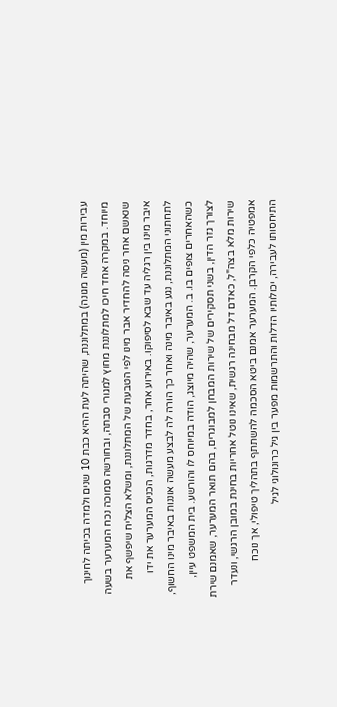עבירות מין (מעשה מגונה) במתלוננת, שהיתה לעת ההיא כבת 10 שנים ולמדה בכיתה לחינוך מיוחד. במקרה אחד חיכו למתלוננת מחוץ למגורי סבתה, ובחורשה סמוכה נכח המערער בשעה שנאשם אחר ניסה להחדיר אבר מינו לפי הטבעת של המתלוננת, ומשלא הצליח שיפשף את איבר מינו בין רגליה עד שבא לסיפוקו. באירוע אחר, בחדר מדרגות, הכניס המערער את ידו לתחתוני המתלוננת, נגע באיבר מינה ואחר כך הורה לה לבצע מעשה אוננות באיבר מינו החשוף, כשהאחרים צופים בו. ב. המערער, שהיה מיוצג, הודה במיוחס לו והורשע. בית המשפט עיין, לצורך גזר הדין, בשני תסקירים של שירות המבחן למבוגרים, בהם תואר המערער, שאמנם שירת שירות מלא בצה"ל, כאדם דל מבחינה רגשית, שאינו נוטל אחריות בחינת במובן הרגשי, ונעדר אמפטיה כלפי הקרבן. המערער אמנם ביטא הסכמה להשתתף בתהליך טיפולי, אך נוכח התיחסותו לעבירה, יכולותיו הדלות והתרשמות מפער בין גיל כרונולוגי לגיל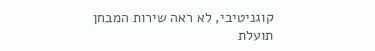קוגניטיבי, לא ראה שירות המבחן תועלת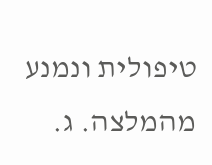טיפולית ונמנע מהמלצה. ג.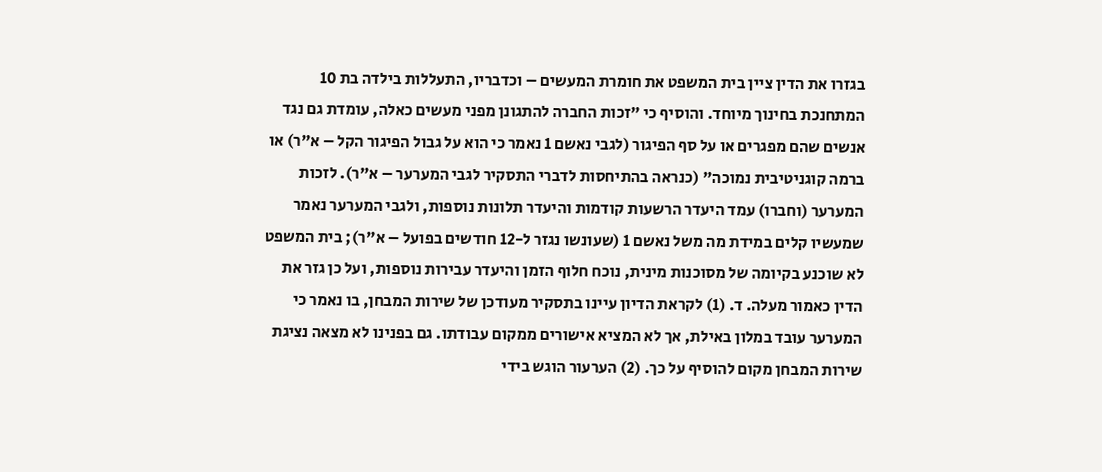בגזרו את הדין ציין בית המשפט את חומרת המעשים – וכדבריו, התעללות בילדה בת 10 המתחנכת בחינוך מיוחד. והוסיף כי "זכות החברה להתגונן מפני מעשים כאלה, עומדת גם נגד אנשים שהם מפגרים או על סף הפיגור (לגבי נאשם 1 נאמר כי הוא על גבול הפיגור הקל – א"ר) או ברמה קוגניטיבית נמוכה" (כנראה בהתיחסות לדברי התסקיר לגבי המערער – א"ר). לזכות המערער (וחברו) עמד היעדר הרשעות קודמות והיעדר תלונות נוספות, ולגבי המערער נאמר שמעשיו קלים במידת מה משל נאשם 1 (שעונשו נגזר ל-12 חודשים בפועל – א"ר); בית המשפט לא שוכנע בקיומה של מסוכנות מינית, נוכח חלוף הזמן והיעדר עבירות נוספות, ועל כן גזר את הדין כאמור מעלה. ד. (1) לקראת הדיון עיינו בתסקיר מעודכן של שירות המבחן, בו נאמר כי המערער עובד במלון באילת, אך לא המציא אישורים ממקום עבודתו. גם בפנינו לא מצאה נציגת שירות המבחן מקום להוסיף על כך. (2) הערעור הוגש בידי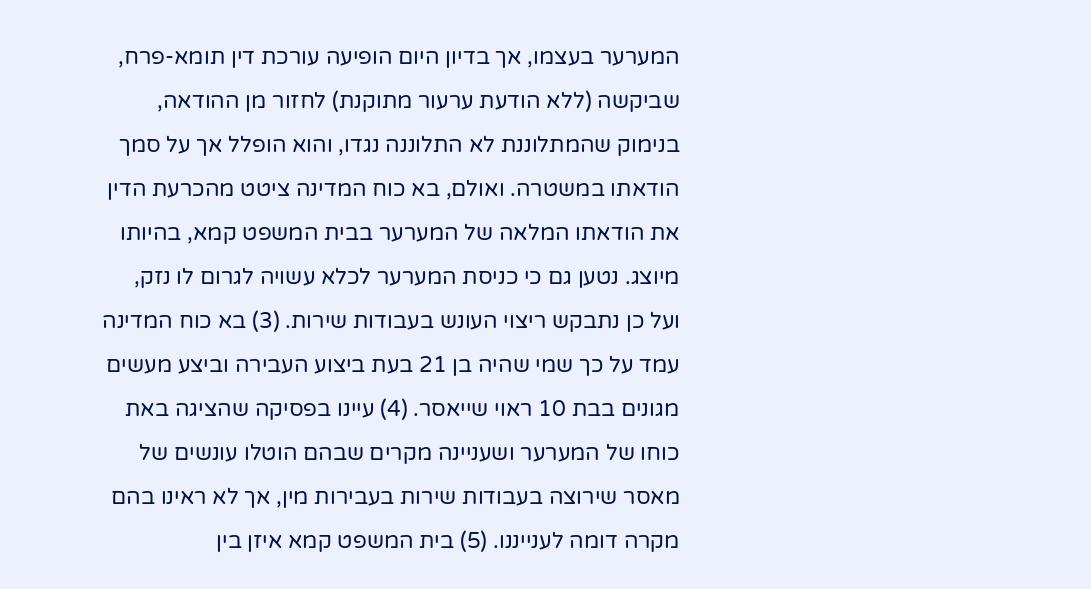המערער בעצמו, אך בדיון היום הופיעה עורכת דין תומא-פרח, שביקשה (ללא הודעת ערעור מתוקנת) לחזור מן ההודאה, בנימוק שהמתלוננת לא התלוננה נגדו, והוא הופלל אך על סמך הודאתו במשטרה. ואולם, בא כוח המדינה ציטט מהכרעת הדין את הודאתו המלאה של המערער בבית המשפט קמא, בהיותו מיוצג. נטען גם כי כניסת המערער לכלא עשויה לגרום לו נזק, ועל כן נתבקש ריצוי העונש בעבודות שירות. (3) בא כוח המדינה עמד על כך שמי שהיה בן 21 בעת ביצוע העבירה וביצע מעשים מגונים בבת 10 ראוי שייאסר. (4) עיינו בפסיקה שהציגה באת כוחו של המערער ושעניינה מקרים שבהם הוטלו עונשים של מאסר שירוצה בעבודות שירות בעבירות מין, אך לא ראינו בהם מקרה דומה לענייננו. (5) בית המשפט קמא איזן בין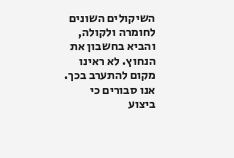השיקולים השונים לחומרה ולקולה, והביא בחשבון את הנחוץ. לא ראינו מקום להתערב בכך. אנו סבורים כי ביצוע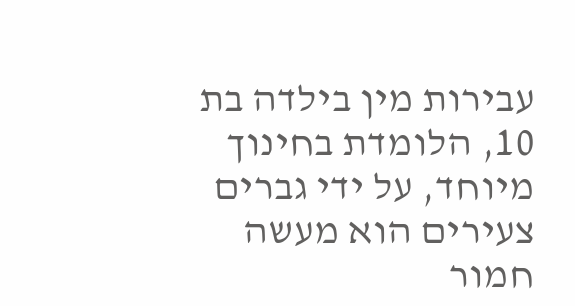עבירות מין בילדה בת 10, הלומדת בחינוך מיוחד, על ידי גברים צעירים הוא מעשה חמור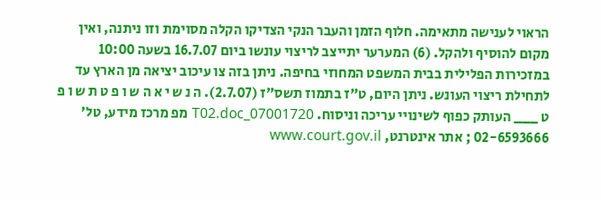הראוי לענישה מתאימה. חלוף הזמן והעבר הנקי הצדיקו הקלה מסוימת וזו ניתנה, ואין מקום להוסיף ולהקל. (6) המערער יתייצב לריצוי עונשו ביום 16.7.07 בשעה 10:00 במזכירות הפלילית בבית המשפט המחוזי בחיפה. ניתן בזה צו עיכוב יציאה מן הארץ עד לתחילת ריצוי העונש. ניתן היום, ט"ז בתמוז תשס"ז (2.7.07). ה נ ש י א ה ש ו פ ט ת ש ו פ ט ___ העותק כפוף לשינויי עריכה וניסוח. 07001720_T02.doc מפ מרכז מידע, טל' 02-6593666 ; אתר אינטרנט, www.court.gov.il